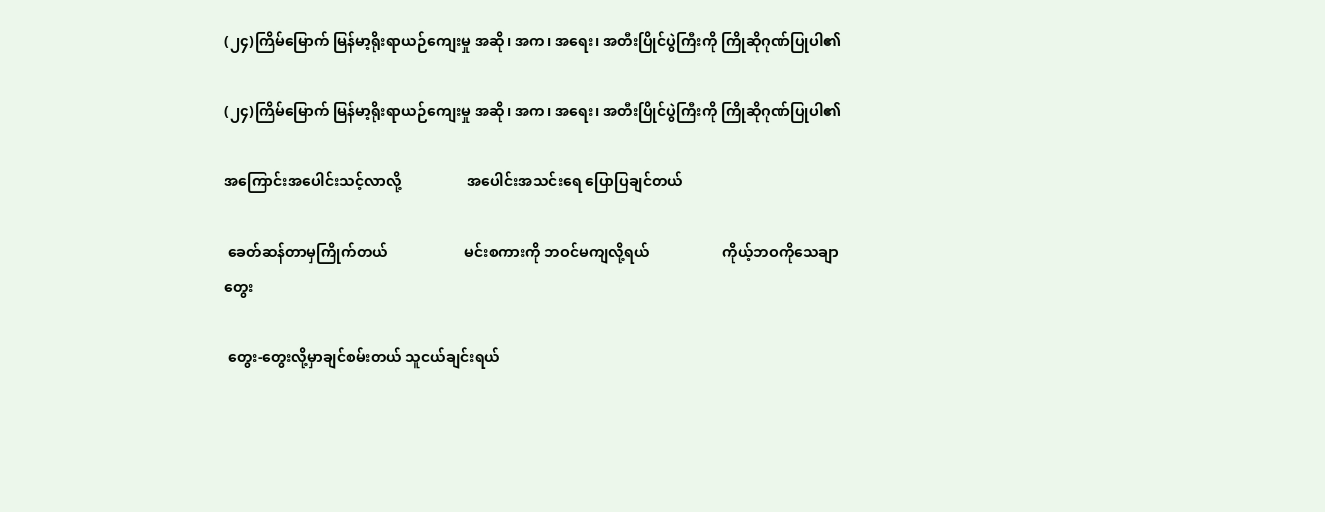(၂၄)ကြိမ်မြောက် မြန်မာ့ရိုးရာယဉ်ကျေးမှု အဆို၊ အက၊ အရေး၊ အတီးပြိုင်ပွဲကြီးကို ကြိုဆိုဂုဏ်ပြုပါ၏

(၂၄)ကြိမ်မြောက် မြန်မာ့ရိုးရာယဉ်ကျေးမှု အဆို၊ အက၊ အရေး၊ အတီးပြိုင်ပွဲကြီးကို ကြိုဆိုဂုဏ်ပြုပါ၏

အကြောင်းအပေါင်းသင့်လာလို့                  အပေါင်းအသင်းရေ ပြောပြချင်တယ်

 ခေတ်ဆန်တာမှကြိုက်တယ်                     မင်းစကားကို ဘဝင်မကျလို့ရယ်                    ကိုယ့်ဘဝကိုသေချာတွေး

 တွေး-တွေးလို့မှာချင်စမ်းတယ် သူငယ်ချင်းရယ်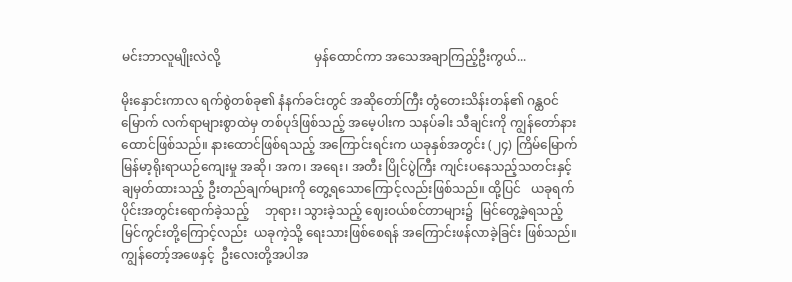မင်းဘာလူမျိုးလဲလို့                              မှန်ထောင်ကာ အသေအချာကြည့်ဦးကွယ်...

မိုးနှောင်းကာလ ရက်စွဲတစ်ခု၏ နံနက်ခင်းတွင် အဆိုတော်ကြီး တွံတေးသိန်းတန်၏ ဂန္ထဝင်မြောက် လက်ရာများစွာထဲမှ တစ်ပုဒ်ဖြစ်သည့် အမေ့ပါးက သနပ်ခါး သီချင်းကို ကျွန်တော်နားထောင်ဖြစ်သည်။ နားထောင်ဖြစ်ရသည့် အကြောင်းရင်းက ယခုနှစ်အတွင်း (၂၄) ကြိမ်မြောက် မြန်မာ့ရိုးရာယဉ်ကျေးမှု အဆို၊ အက၊ အရေး၊ အတီး ပြိုင်ပွဲကြီး ကျင်းပနေသည့်သတင်းနှင့်    ချမှတ်ထားသည့် ဦးတည်ချက်များကို တွေ့ရသောကြောင့်လည်းဖြစ်သည်။ ထို့ပြင်   ယခုရက်ပိုင်းအတွင်းရောက်ခဲ့သည့်     ဘုရား၊ သွားခဲ့သည့် ဈေးဝယ်စင်တာများ၌  မြင်တွေ့ခဲ့ရသည့်  မြင်ကွင်းတို့ကြောင့်လည်း  ယခုကဲ့သို့ ရေးသားဖြစ်စေရန် အကြောင်းဖန်လာခဲ့ခြင်း ဖြစ်သည်။                    ကျွန်တော့်အဖေနှင့်  ဦးလေးတို့အပါအ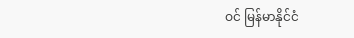ဝင် မြန်မာနိုင်ငံ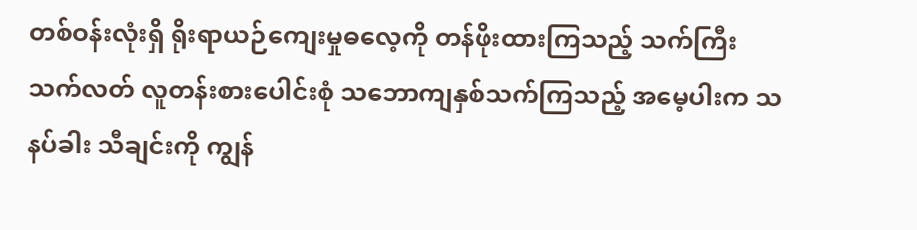တစ်ဝန်းလုံးရှိ ရိုးရာယဉ်ကျေးမှုဓလေ့ကို တန်ဖိုးထားကြသည့် သက်ကြီး သက်လတ် လူတန်းစားပေါင်းစုံ သဘောကျနှစ်သက်ကြသည့် အမေ့ပါးက သနပ်ခါး သီချင်းကို ကျွန်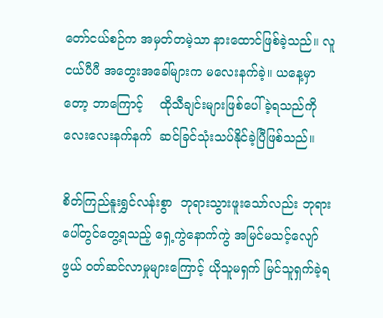တော်ငယ်စဉ်က အမှတ်တမဲ့သာ နားထောင်ဖြစ်ခဲ့သည်။ လူငယ်ပီပီ အတွေးအခေါ်များက မလေးနက်ခဲ့။ ယနေ့မှာတော့ ဘာကြောင့်    ထိုသီချင်းများဖြစ်ပေါ်ခဲ့ရသည်ကို လေးလေးနက်နက်  ဆင်ခြင်သုံးသပ်နိုင်ခဲ့ပြီဖြစ်သည်။

စိတ်ကြည်နူးရွှင်လန်းစွာ  ဘုရားသွားဖူးသော်လည်း ဘုရားပေါ်တွင်တွေ့ရသည့် ရှေ့ကွဲနောက်ကွဲ အမြင်မသင့်လျော်ဖွယ် ဝတ်ဆင်လာမှုများကြောင့် ယိုသူမရှက် မြင်သူရှက်ခဲ့ရ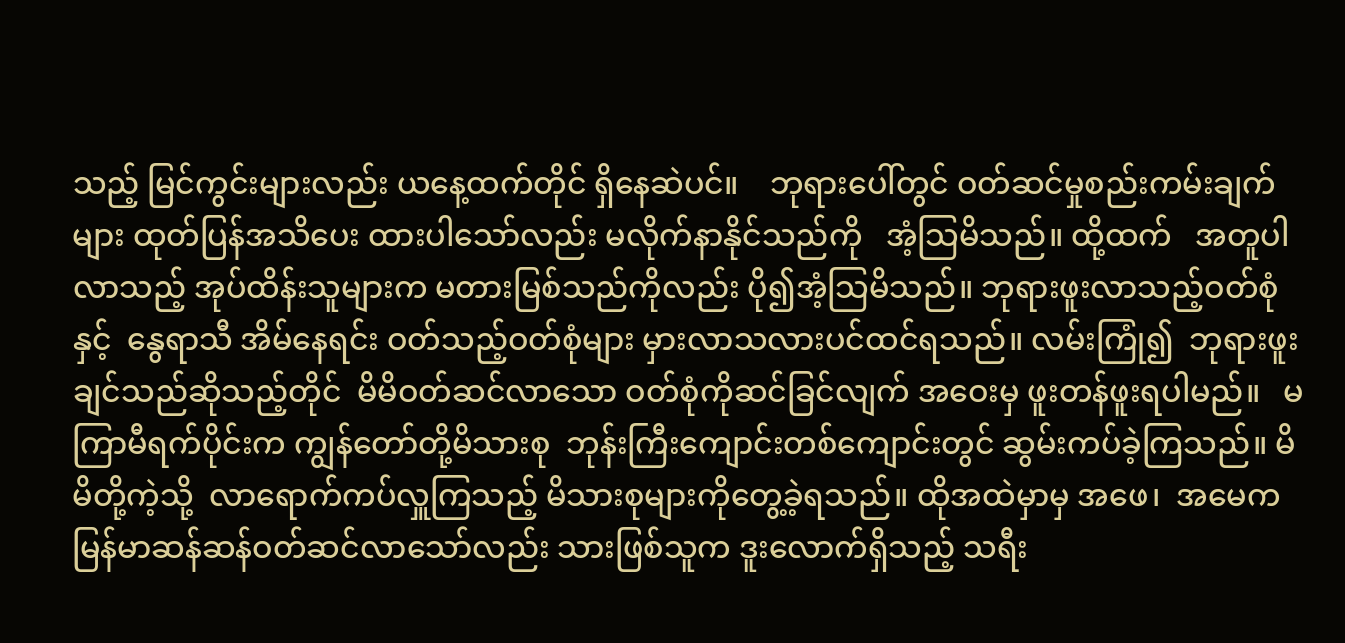သည့် မြင်ကွင်းများလည်း ယနေ့ထက်တိုင် ရှိနေဆဲပင်။    ဘုရားပေါ်တွင် ဝတ်ဆင်မှုစည်းကမ်းချက်များ ထုတ်ပြန်အသိပေး ထားပါသော်လည်း မလိုက်နာနိုင်သည်ကို   အံ့သြမိသည်။ ထို့ထက်   အတူပါလာသည့် အုပ်ထိန်းသူများက မတားမြစ်သည်ကိုလည်း ပို၍အံ့သြမိသည်။ ဘုရားဖူးလာသည့်ဝတ်စုံနှင့်  နွေရာသီ အိမ်နေရင်း ဝတ်သည့်ဝတ်စုံများ မှားလာသလားပင်ထင်ရသည်။ လမ်းကြုံ၍  ဘုရားဖူးချင်သည်ဆိုသည့်တိုင်  မိမိဝတ်ဆင်လာသော ဝတ်စုံကိုဆင်ခြင်လျက် အဝေးမှ ဖူးတန်ဖူးရပါမည်။   မကြာမီရက်ပိုင်းက ကျွန်တော်တို့မိသားစု  ဘုန်းကြီးကျောင်းတစ်ကျောင်းတွင် ဆွမ်းကပ်ခဲ့ကြသည်။ မိမိတို့ကဲ့သို့  လာရောက်ကပ်လှူကြသည့် မိသားစုများကိုတွေ့ခဲ့ရသည်။ ထိုအထဲမှာမှ အဖေ၊  အမေက  မြန်မာဆန်ဆန်ဝတ်ဆင်လာသော်လည်း သားဖြစ်သူက ဒူးလောက်ရှိသည့် သရီး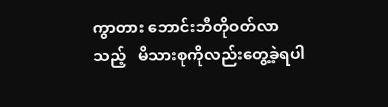ကွာတား ဘောင်းဘီတိုဝတ်လာသည့်   မိသားစုကိုလည်းတွေ့ခဲ့ရပါ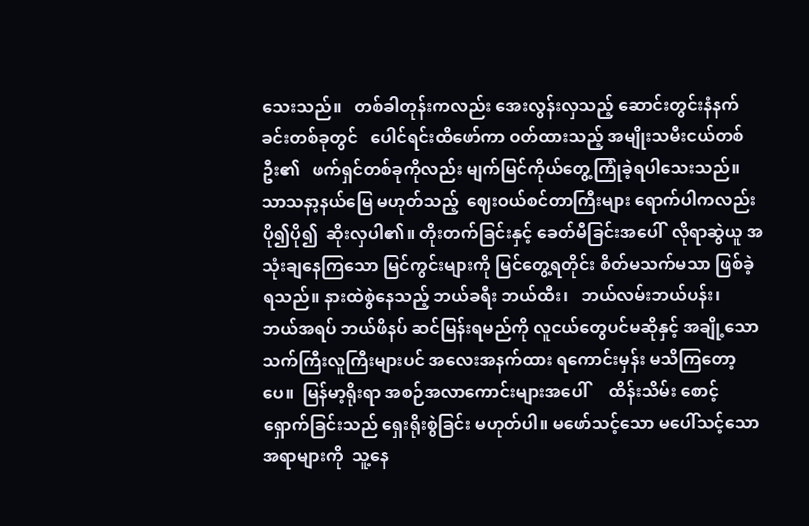သေးသည်။   တစ်ခါတုန်းကလည်း အေးလွန်းလှသည့် ဆောင်းတွင်းနံနက်ခင်းတစ်ခုတွင်   ပေါင်ရင်းထိဖော်ကာ ဝတ်ထားသည့် အမျိုးသမီးငယ်တစ်ဦး၏   ဖက်ရှင်တစ်ခုကိုလည်း မျက်မြင်ကိုယ်တွေ့ကြုံခဲ့ရပါသေးသည်။ သာသနာ့နယ်မြေ မဟုတ်သည့်  ဈေးဝယ်စင်တာကြီးများ ရောက်ပါကလည်း  ပို၍ပို၍  ဆိုးလှပါ၏။ တိုးတက်ခြင်းနှင့် ခေတ်မီခြင်းအပေါ်  လိုရာဆွဲယူ အသုံးချနေကြသော မြင်ကွင်းများကို မြင်တွေ့ရတိုင်း စိတ်မသက်မသာ ဖြစ်ခဲ့ရသည်။ နားထဲစွဲနေသည့် ဘယ်ခရီး ဘယ်ထီး၊   ဘယ်လမ်းဘယ်ပန်း၊   ဘယ်အရပ် ဘယ်ဖိနပ် ဆင်မြန်းရမည်ကို လူငယ်တွေပင်မဆိုနှင့် အချို့သော သက်ကြီးလူကြီးများပင် အလေးအနက်ထား ရကောင်းမှန်း မသိကြတော့ပေ။  မြန်မာ့ရိုးရာ အစဉ်အလာကောင်းများအပေါ်     ထိန်းသိမ်း စောင့်ရှောက်ခြင်းသည် ရှေးရိုးစွဲခြင်း မဟုတ်ပါ။ မဖော်သင့်သော မပေါ်သင့်သောအရာများကို  သူ့နေ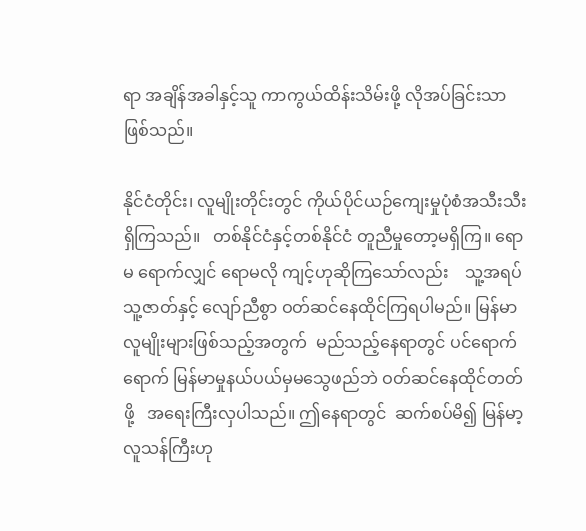ရာ အချိန်အခါနှင့်သူ ကာကွယ်ထိန်းသိမ်းဖို့ လိုအပ်ခြင်းသာဖြစ်သည်။

နိုင်ငံတိုင်း၊ လူမျိုးတိုင်းတွင် ကိုယ်ပိုင်ယဉ်ကျေးမှုပုံစံအသီးသီးရှိကြသည်။   တစ်နိုင်ငံနှင့်တစ်နိုင်ငံ တူညီမှုတော့မရှိကြ။ ရောမ ရောက်လျှင် ရောမလို ကျင့်ဟုဆိုကြသော်လည်း    သူ့အရပ်သူ့ဇာတ်နှင့် လျော်ညီစွာ ဝတ်ဆင်နေထိုင်ကြရပါမည်။ မြန်မာလူမျိုးများဖြစ်သည့်အတွက်  မည်သည့်နေရာတွင် ပင်ရောက်ရောက် မြန်မာမှုနယ်ပယ်မှမသွေဖည်ဘဲ ဝတ်ဆင်နေထိုင်တတ်ဖို့   အရေးကြီးလှပါသည်။ ဤနေရာတွင်  ဆက်စပ်မိ၍ မြန်မာ့လူသန်ကြီးဟု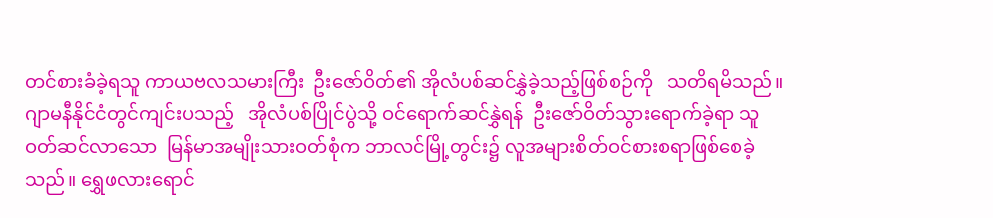တင်စားခံခဲ့ရသူ ကာယဗလသမားကြီး  ဦးဇော်ဝိတ်၏ အိုလံပစ်ဆင်နွှဲခဲ့သည့်ဖြစ်စဉ်ကို   သတိရမိသည်။  ဂျာမနီနိုင်ငံတွင်ကျင်းပသည့်   အိုလံပစ်ပြိုင်ပွဲသို့ ဝင်ရောက်ဆင်နွှဲရန်  ဦးဇော်ဝိတ်သွားရောက်ခဲ့ရာ သူဝတ်ဆင်လာသော  မြန်မာအမျိုးသားဝတ်စုံက ဘာလင်မြို့တွင်း၌ လူအများစိတ်ဝင်စားစရာဖြစ်စေခဲ့သည်။ ရွှေဖလားရောင်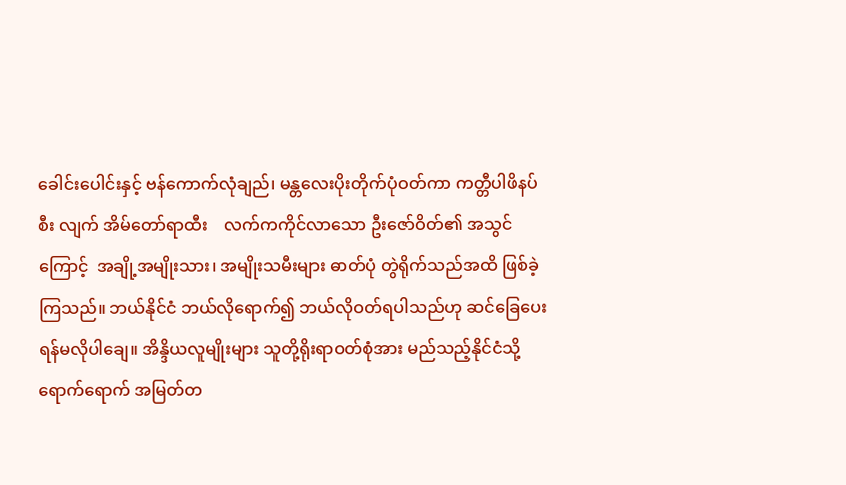ခေါင်းပေါင်းနှင့် ဗန်ကောက်လုံချည်၊ မန္တလေးပိုးတိုက်ပုံဝတ်ကာ ကတ္တီပါဖိနပ်စီး လျက် အိမ်တော်ရာထီး    လက်ကကိုင်လာသော ဦးဇော်ဝိတ်၏ အသွင်ကြောင့်  အချို့အမျိုးသား၊ အမျိုးသမီးများ ဓာတ်ပုံ တွဲရိုက်သည်အထိ ဖြစ်ခဲ့ကြသည်။ ဘယ်နိုင်ငံ ဘယ်လိုရောက်၍ ဘယ်လိုဝတ်ရပါသည်ဟု ဆင်ခြေပေးရန်မလိုပါချေ။ အိန္ဒိယလူမျိုးများ သူတို့ရိုးရာဝတ်စုံအား မည်သည့်နိုင်ငံသို့ ရောက်ရောက် အမြတ်တ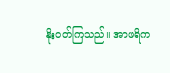နိုးဝတ်ကြသည်။ အာဖရိက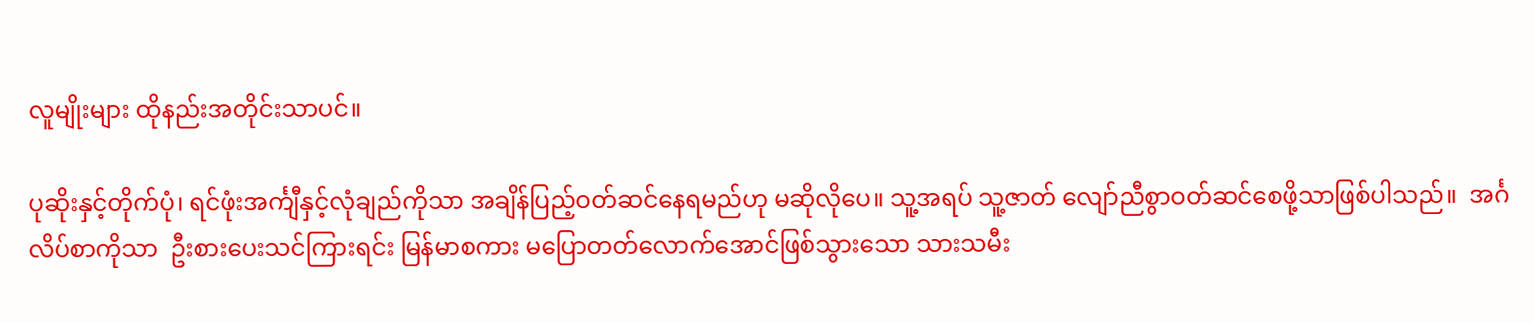လူမျိုးများ ထိုနည်းအတိုင်းသာပင်။

ပုဆိုးနှင့်တိုက်ပုံ၊ ရင်ဖုံးအင်္ကျီနှင့်လုံချည်ကိုသာ အချိန်ပြည့်ဝတ်ဆင်နေရမည်ဟု မဆိုလိုပေ။ သူ့အရပ် သူ့ဇာတ် လျော်ညီစွာဝတ်ဆင်စေဖို့သာဖြစ်ပါသည်။  အင်္ဂလိပ်စာကိုသာ  ဦးစားပေးသင်ကြားရင်း မြန်မာစကား မပြောတတ်လောက်အောင်ဖြစ်သွားသော သားသမီး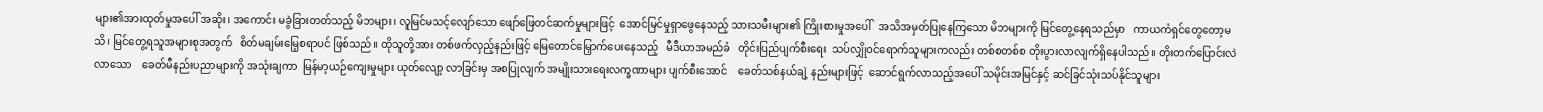များ၏အားထုတ်မှုအပေါ် အဆိုး၊ အကောင်း မခွဲခြားတတ်သည့် မိဘများ၊ လူမြင်မသင့်လျော်သော ဖျော်ဖြေတင်ဆက်မှုများဖြင့်  အောင်မြင်မှုရှာဖွေနေသည့် သားသမီးများ၏ ကြိုးစားမှုအပေါ်   အသိအမှတ်ပြုနေကြသော မိဘများကို မြင်တွေ့နေရသည်မှာ   ကာယကံရှင်တွေတော့မသိ၊ မြင်တွေ့ရသူအများစုအတွက်   စိတ်မချမ်းမြေ့စရာပင် ဖြစ်သည်။ ထိုသူတို့အား တစ်ဖက်လှည့်နည်းဖြင့် မြေတောင်မြှောက်ပေးနေသည့်   မီဒီယာအမည်ခံ   တိုင်းပြည်ပျက်စီးရေး  သပ်လျှိုဝင်ရောက်သူများကလည်း တစ်စတစ်စ တိုးပွားလာလျက်ရှိနေပါသည်။ တိုးတက်ပြောင်းလဲလာသော    ခေတ်မီနည်းပညာများကို အသုံးချကာ  မြန်မာ့ယဉ်ကျေးမှုများ ယုတ်လျော့ လာခြင်းမှ အစပြုလျက် အမျိုးသားရေးလက္ခဏာများ ပျက်စီးအောင်    ခေတ်သစ်နယ်ချဲ့ နည်းများဖြင့်  ဆောင်ရွက်လာသည့်အပေါ် သမိုင်းအမြင်နှင့် ဆင်ခြင်သုံးသပ်နိုင်သူများ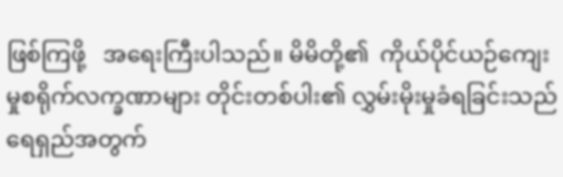ဖြစ်ကြဖို့   အရေးကြီးပါသည်။ မိမိတို့၏  ကိုယ်ပိုင်ယဉ်ကျေးမှုစရိုက်လက္ခဏာများ တိုင်းတစ်ပါး၏ လွှမ်းမိုးမှုခံရခြင်းသည်    ရေရှည်အတွက်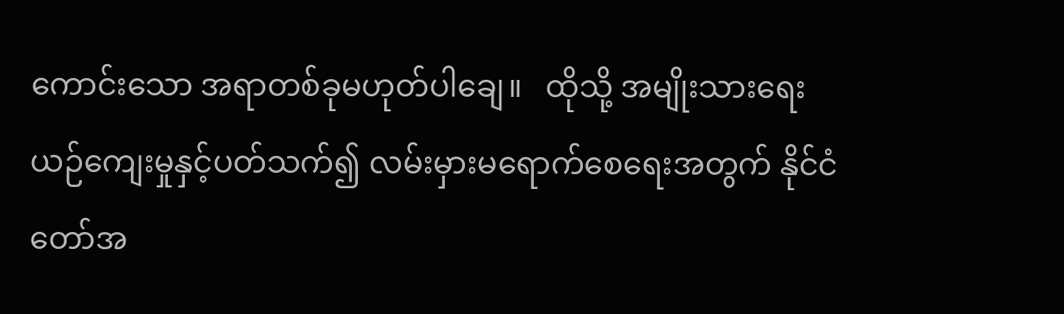ကောင်းသော အရာတစ်ခုမဟုတ်ပါချေ။   ထိုသို့ အမျိုးသားရေးယဉ်ကျေးမှုနှင့်ပတ်သက်၍ လမ်းမှားမရောက်စေရေးအတွက် နိုင်ငံတော်အ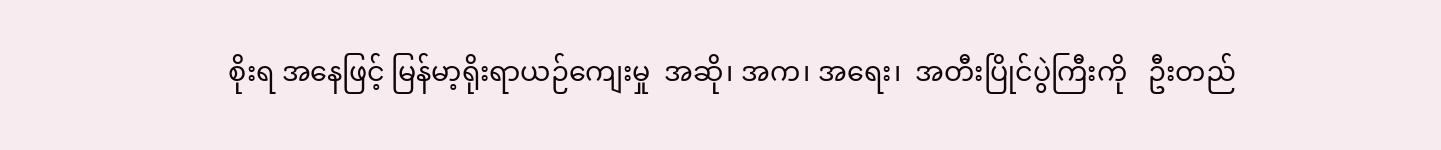စိုးရ အနေဖြင့် မြန်မာ့ရိုးရာယဉ်ကျေးမှု  အဆို၊ အက၊ အရေး၊  အတီးပြိုင်ပွဲကြီးကို   ဦးတည်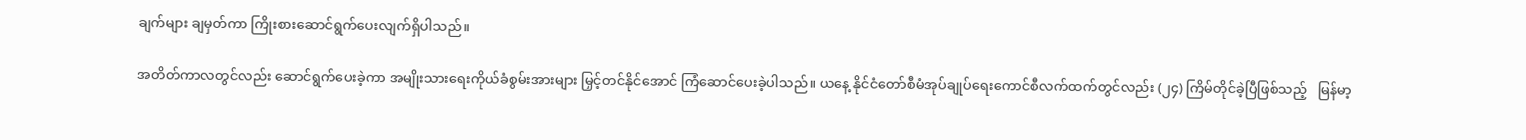ချက်များ ချမှတ်ကာ ကြိုးစားဆောင်ရွက်ပေးလျက်ရှိပါသည်။

အတိတ်ကာလတွင်လည်း ဆောင်ရွက်ပေးခဲ့ကာ အမျိုးသားရေးကိုယ်ခံစွမ်းအားများ မြှင့်တင်နိုင်အောင် ကြံဆောင်ပေးခဲ့ပါသည်။ ယနေ့ နိုင်ငံတော်စီမံအုပ်ချုပ်ရေးကောင်စီလက်ထက်တွင်လည်း (၂၄) ကြိမ်တိုင်ခဲ့ပြီဖြစ်သည့်   မြန်မာ့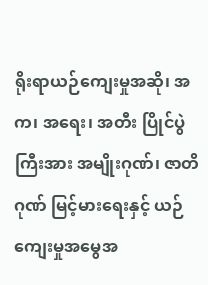ရိုးရာယဉ်ကျေးမှုအဆို၊ အက၊ အရေး၊ အတီး ပြိုင်ပွဲကြီးအား အမျိုးဂုဏ်၊ ဇာတိဂုဏ် မြင့်မားရေးနှင့် ယဉ်ကျေးမှုအမွေအ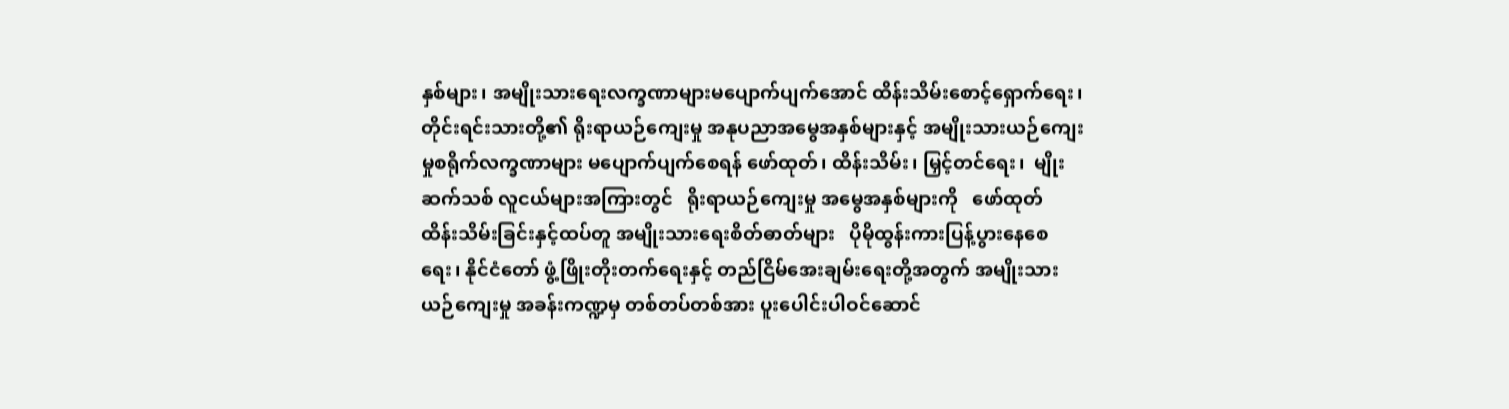နှစ်များ၊ အမျိုးသားရေးလက္ခဏာများမပျောက်ပျက်အောင် ထိန်းသိမ်းစောင့်ရှောက်ရေး၊ တိုင်းရင်းသားတို့၏ ရိုးရာယဉ်ကျေးမှု အနုပညာအမွေအနှစ်များနှင့် အမျိုးသားယဉ်ကျေးမှုစရိုက်လက္ခဏာများ မပျောက်ပျက်စေရန် ဖော်ထုတ်၊ ထိန်းသိမ်း၊ မြှင့်တင်ရေး၊  မျိုးဆက်သစ် လူငယ်များအကြားတွင်   ရိုးရာယဉ်ကျေးမှု အမွေအနှစ်များကို   ဖော်ထုတ် ထိန်းသိမ်းခြင်းနှင့်ထပ်တူ အမျိုးသားရေးစိတ်ဓာတ်များ   ပိုမိုထွန်းကားပြန့်ပွားနေစေရေး၊ နိုင်ငံတော် ဖွံ့ဖြိုးတိုးတက်ရေးနှင့် တည်ငြိမ်အေးချမ်းရေးတို့အတွက် အမျိုးသားယဉ်ကျေးမှု အခန်းကဏ္ဍမှ တစ်တပ်တစ်အား ပူးပေါင်းပါဝင်ဆောင်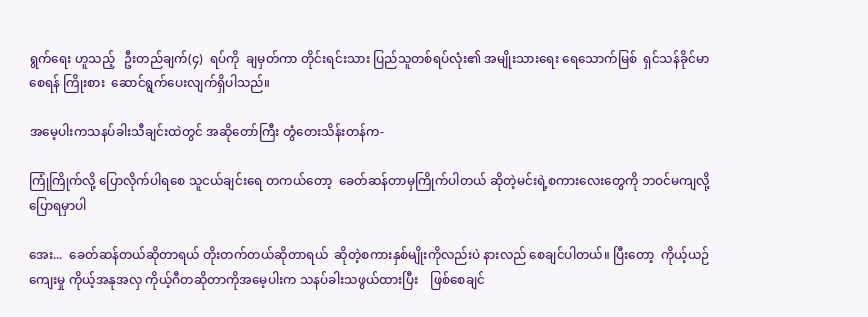ရွက်ရေး ဟူသည့်   ဦးတည်ချက်(၄)  ရပ်ကို  ချမှတ်ကာ တိုင်းရင်းသား ပြည်သူတစ်ရပ်လုံး၏ အမျိုးသားရေး ရေသောက်မြစ်  ရှင်သန်ခိုင်မာစေရန် ကြိုးစား  ဆောင်ရွက်ပေးလျက်ရှိပါသည်။

အမေ့ပါးကသနပ်ခါးသီချင်းထဲတွင် အဆိုတော်ကြီး တွံတေးသိန်းတန်က-

ကြုံကြိုက်လို့ ပြောလိုက်ပါရစေ သူငယ်ချင်းရေ တကယ်တော့  ခေတ်ဆန်တာမှကြိုက်ပါတယ် ဆိုတဲ့မင်းရဲ့စကားလေးတွေကို ဘဝင်မကျလို့ပြောရမှာပါ

အေး...  ခေတ်ဆန်တယ်ဆိုတာရယ် တိုးတက်တယ်ဆိုတာရယ်  ဆိုတဲ့စကားနှစ်မျိုးကိုလည်းပဲ နားလည် စေချင်ပါတယ်။ ပြီးတော့  ကိုယ့်ယဉ်ကျေးမှု ကိုယ့်အနုအလှ ကိုယ့်ဂီတဆိုတာကိုအမေ့ပါးက သနပ်ခါးသဖွယ်ထားပြီး    ဖြစ်စေချင်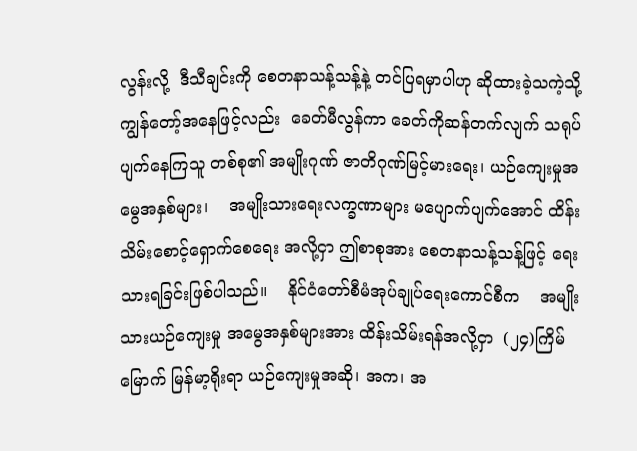လွန်းလို့  ဒီသီချင်းကို စေတနာသန့်သန့်နဲ့ တင်ပြရမှာပါဟု ဆိုထားခဲ့သကဲ့သို့ ကျွန်တော့်အနေဖြင့်လည်း  ခေတ်မီလွန်ကာ ခေတ်ကိုဆန်တက်လျက် သရုပ်ပျက်နေကြသူ တစ်စု၏ အမျိုးဂုဏ် ဇာတိဂုဏ်မြင့်မားရေး၊ ယဉ်ကျေးမှုအမွေအနှစ်များ၊    အမျိုးသားရေးလက္ခဏာများ မပျောက်ပျက်အောင် ထိန်းသိမ်းစောင့်ရှောက်စေရေး အလို့ငှာ ဤစာစုအား စေတနာသန့်သန့်ဖြင့် ရေးသားရခြင်းဖြစ်ပါသည်။    နိုင်ငံတော်စီမံအုပ်ချုပ်ရေးကောင်စီက    အမျိုးသားယဉ်ကျေးမှု အမွေအနှစ်များအား ထိန်းသိမ်းရန်အလို့ငှာ  (၂၄)ကြိမ်မြောက် မြန်မာ့ရိုးရာ ယဉ်ကျေးမှုအဆို၊ အက၊ အ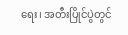ရေး၊ အတီးပြိုင်ပွဲတွင်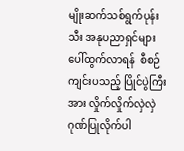မျိုးဆက်သစ်ရွက်ပုန်းသီး အနုပညာရှင်များ  ပေါ်ထွက်လာရန်  စီစဉ်ကျင်းပသည့် ပြိုင်ပွဲကြီးအား လှိုက်လှိုက်လှဲလှဲ ဂုဏ်ပြုလိုက်ပါ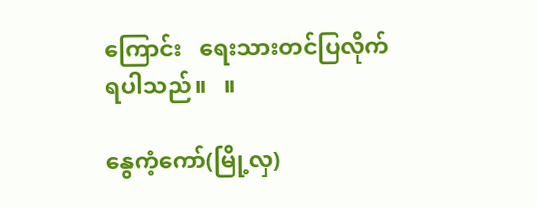ကြောင်း   ရေးသားတင်ပြလိုက်ရပါသည်။   ။

နွေကံ့ကော်(မြို့လှ)